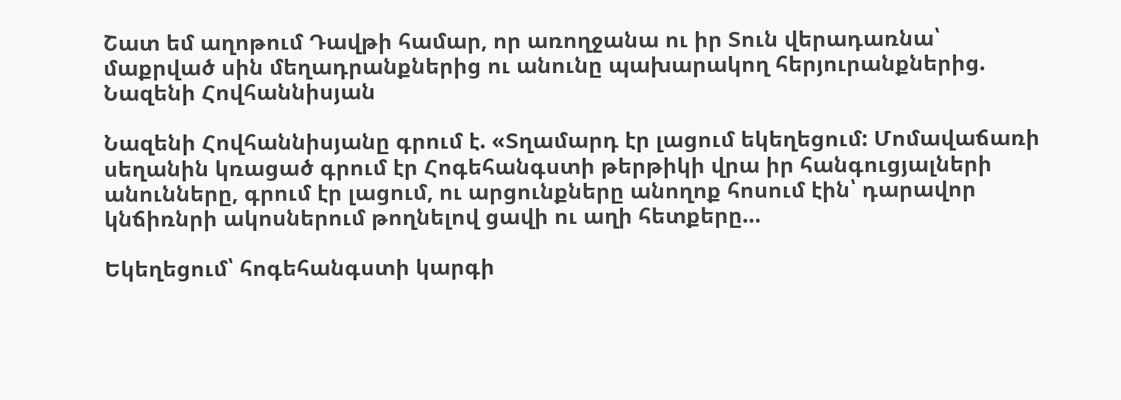Շատ եմ աղոթում Դավթի համար, որ առողջանա ու իր Տուն վերադառնա՝ մաքրված սին մեղադրանքներից ու անունը պախարակող հերյուրանքներից. Նազենի Հովհաննիսյան

Նազենի Հովհաննիսյանը գրում է. «Տղամարդ էր լացում եկեղեցում: Մոմավաճառի սեղանին կռացած գրում էր Հոգեհանգստի թերթիկի վրա իր հանգուցյալների անունները, գրում էր լացում, ու արցունքները անողոք հոսում էին՝ դարավոր կնճիռնրի ակոսներում թողնելով ցավի ու աղի հետքերը…

Եկեղեցում՝ հոգեհանգստի կարգի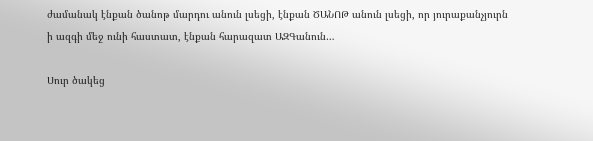ժամանակ էնքան ծանոթ մարդու անուն լսեցի, էնքան ԾԱՆՈԹ անուն լսեցի, որ յուրաքանչյուրն ի ազգի մեջ ունի հաստատ, էնքան հարազատ ԱԶԳանուն…

Սուր ծակեց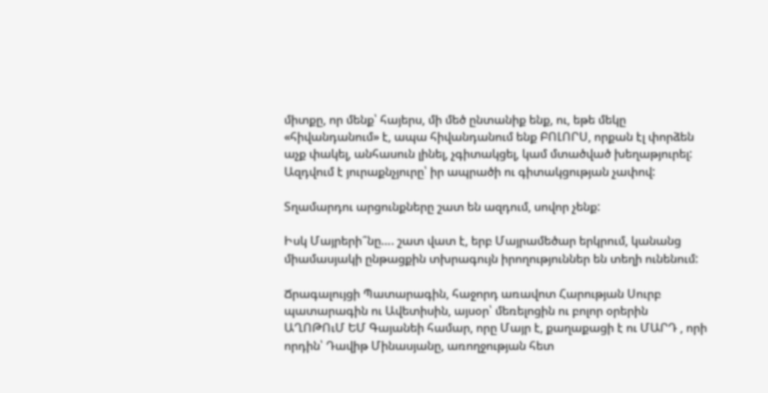միտքը, որ մենք՝ հայերս, մի մեծ ընտանիք ենք, ու, եթե մեկը «հիվանդանում» է, ապա հիվանդանում ենք ԲՈԼՈՐՍ, որքան էլ փորձեն աչք փակել, անհասուն լինել, չգիտակցել, կամ մտածված խեղաթյուրել: Ազդվում է յուրաքնչյուրը՝ իր ապրածի ու գիտակցության չափով:

Տղամարդու արցունքները շատ են ազդում, սովոր չենք:

Իսկ Մայրերի՞նը…. շատ վատ է, երբ Մայրամեծար երկրում, կանանց միամասյակի ընթացքին տխրագույն իրողություններ են տեղի ունենում:

Ճրագալույցի Պատարագին, հաջորդ առավոտ Հարության Սուրբ պատարագին ու Ավետիսին, այսօր՝ մեռելոցին ու բոլոր օրերին ԱՂՈԹՈւՄ ԵՄ Գայանեի համար, որը Մայր է, քաղաքացի է ու ՄԱՐԴ , որի որդին՝ Դավիթ Մինասյանը, առողջության հետ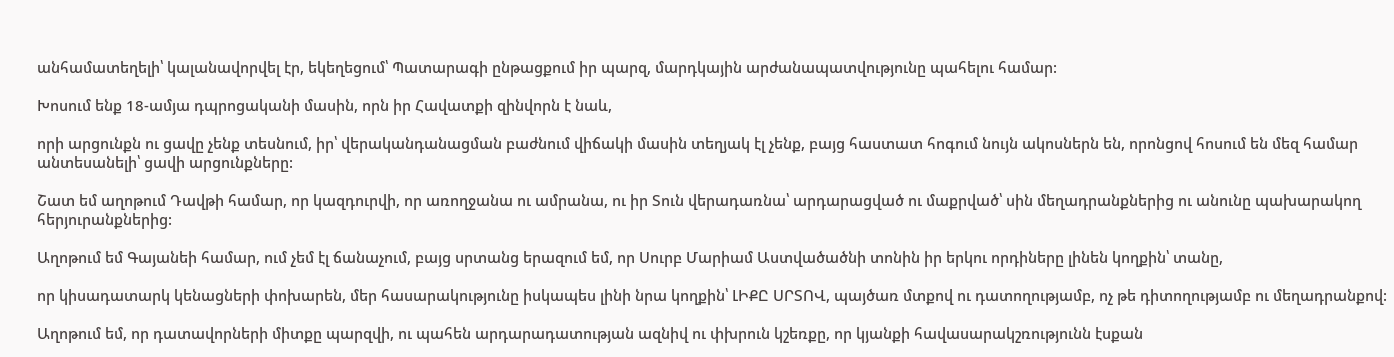անհամատեղելի՝ կալանավորվել էր, եկեղեցում՝ Պատարագի ընթացքում իր պարզ, մարդկային արժանապատվությունը պահելու համար:

Խոսում ենք 18-ամյա դպրոցականի մասին, որն իր Հավատքի զինվորն է նաև,

որի արցունքն ու ցավը չենք տեսնում, իր՝ վերականդանացման բաժնում վիճակի մասին տեղյակ էլ չենք, բայց հաստատ հոգում նույն ակոսներն են, որոնցով հոսում են մեզ համար անտեսանելի՝ ցավի արցունքները:

Շատ եմ աղոթում Դավթի համար, որ կազդուրվի, որ առողջանա ու ամրանա, ու իր Տուն վերադառնա՝ արդարացված ու մաքրված՝ սին մեղադրանքներից ու անունը պախարակող հերյուրանքներից:

Աղոթում եմ Գայանեի համար, ում չեմ էլ ճանաչում, բայց սրտանց երազում եմ, որ Սուրբ Մարիամ Աստվածածնի տոնին իր երկու որդիները լինեն կողքին՝ տանը,

որ կիսադատարկ կենացների փոխարեն, մեր հասարակությունը իսկապես լինի նրա կողքին՝ ԼԻՔԸ ՍՐՏՈՎ, պայծառ մտքով ու դատողությամբ, ոչ թե դիտողությամբ ու մեղադրանքով:

Աղոթում եմ, որ դատավորների միտքը պարզվի, ու պահեն արդարադատության ազնիվ ու փխրուն կշեռքը, որ կյանքի հավասարակշռությունն էսքան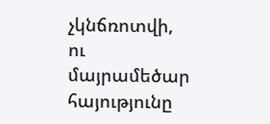չկնճռոտվի, ու մայրամեծար հայությունը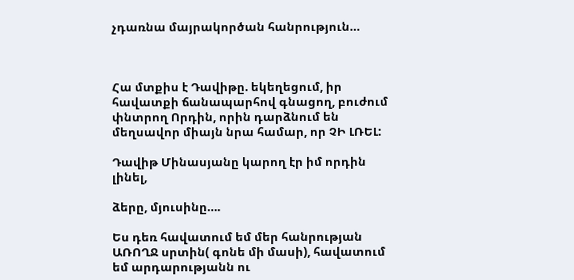չդառնա մայրակործան հանրություն…



Հա մտքիս է Դավիթը. եկեղեցում, իր հավատքի ճանապարհով գնացող, բուժում փնտրող Որդին, որին դարձնում են մեղսավոր միայն նրա համար, որ ՉԻ ԼՌԵԼ:

Դավիթ Մինասյանը կարող էր իմ որդին լինել,

ձերը, մյուսինը….

Ես դեռ հավատում եմ մեր հանրության ԱՌՈՂՋ սրտին( գոնե մի մասի), հավատում եմ արդարությանն ու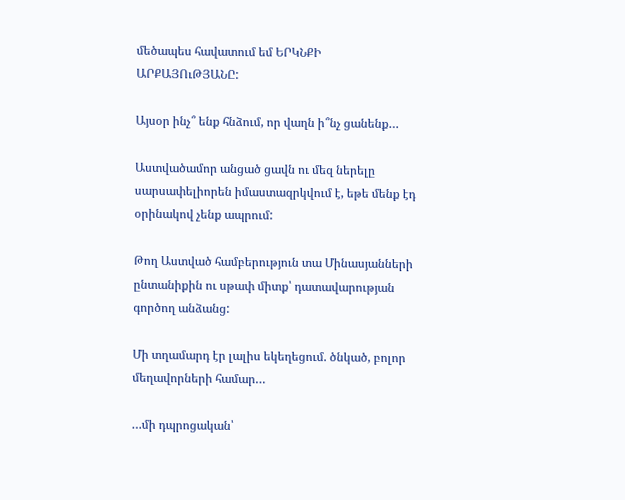մեծապես հավատում եմ ԵՐԿՆՔԻ ԱՐՔԱՅՈւԹՅԱՆԸ:

Այսօր ինչ՞ ենք հնձում, որ վաղն ի՞նչ ցանենք…

Աստվածամոր անցած ցավն ու մեզ ներելը սարսափելիորեն իմաստազրկվում է, եթե մենք էդ օրինակով չենք ապրում:

Թող Աստված համբերություն տա Մինասյանների ընտանիքին ու սթափ միտք՝ դատավարության գործող անձանց:

Մի տղամարդ էր լալիս եկեղեցում. ծնկած, բոլոր մեղավորների համար…

…մի դպրոցական՝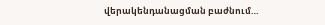վերակենդանացման բաժնում…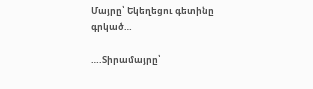Մայրը՝ Եկեղեցու գետինը գրկած…

….Տիրամայրը՝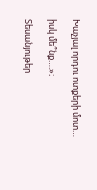Խաչյալ որդու ոտքերի մոտ…

իսկ մե՞նք….»։

Տեսանյութեր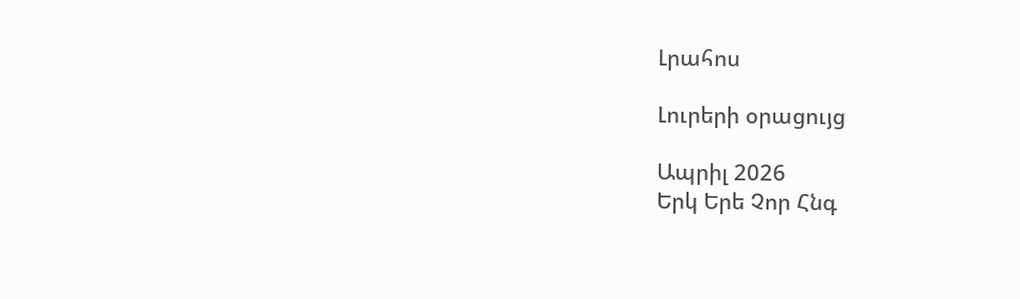Լրահոս

Լուրերի օրացույց

Ապրիլ 2026
Երկ Երե Չոր Հնգ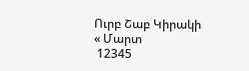Ուրբ Շաբ Կիրակի
« Մարտ
 12345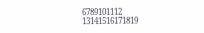6789101112
13141516171819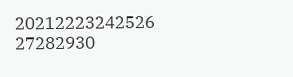20212223242526
27282930